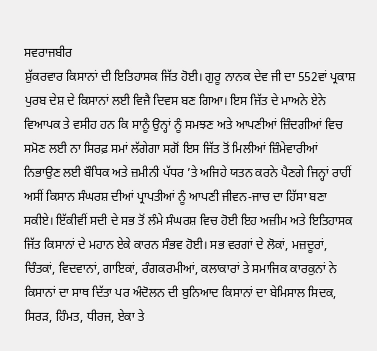ਸਵਰਾਜਬੀਰ
ਸ਼ੁੱਕਰਵਾਰ ਕਿਸਾਨਾਂ ਦੀ ਇਤਿਹਾਸਕ ਜਿੱਤ ਹੋਈ। ਗੁਰੂ ਨਾਨਕ ਦੇਵ ਜੀ ਦਾ 552ਵਾਂ ਪ੍ਰਕਾਸ਼ ਪੁਰਬ ਦੇਸ਼ ਦੇ ਕਿਸਾਨਾਂ ਲਈ ਵਿਜੈ ਦਿਵਸ ਬਣ ਗਿਆ। ਇਸ ਜਿੱਤ ਦੇ ਮਾਅਨੇ ਏਨੇ ਵਿਆਪਕ ਤੇ ਵਸੀਹ ਹਨ ਕਿ ਸਾਨੂੰ ਉਨ੍ਹਾਂ ਨੂੰ ਸਮਝਣ ਅਤੇ ਆਪਣੀਆਂ ਜ਼ਿੰਦਗੀਆਂ ਵਿਚ ਸਮੋਣ ਲਈ ਨਾ ਸਿਰਫ਼ ਸਮਾਂ ਲੱਗੇਗਾ ਸਗੋਂ ਇਸ ਜਿੱਤ ਤੋਂ ਮਿਲੀਆਂ ਜ਼ਿੰਮੇਵਾਰੀਆਂ ਨਿਭਾਉਣ ਲਈ ਬੌਧਿਕ ਅਤੇ ਜ਼ਮੀਨੀ ਪੱਧਰ ’ਤੇ ਅਜਿਹੇ ਯਤਨ ਕਰਨੇ ਪੈਣਗੇ ਜਿਨ੍ਹਾਂ ਰਾਹੀਂ ਅਸੀਂ ਕਿਸਾਨ ਸੰਘਰਸ਼ ਦੀਆਂ ਪ੍ਰਾਪਤੀਆਂ ਨੂੰ ਆਪਣੀ ਜੀਵਨ-ਜਾਚ ਦਾ ਹਿੱਸਾ ਬਣਾ ਸਕੀਏ। ਇੱਕੀਵੀਂ ਸਦੀ ਦੇ ਸਭ ਤੋਂ ਲੰਮੇ ਸੰਘਰਸ਼ ਵਿਚ ਹੋਈ ਇਹ ਅਜ਼ੀਮ ਅਤੇ ਇਤਿਹਾਸਕ ਜਿੱਤ ਕਿਸਾਨਾਂ ਦੇ ਮਹਾਨ ਏਕੇ ਕਾਰਨ ਸੰਭਵ ਹੋਈ। ਸਭ ਵਰਗਾਂ ਦੇ ਲੋਕਾਂ, ਮਜ਼ਦੂਰਾਂ, ਚਿੰਤਕਾਂ, ਵਿਦਵਾਨਾਂ, ਗਾਇਕਾਂ, ਰੰਗਕਰਮੀਆਂ, ਕਲਾਕਾਰਾਂ ਤੇ ਸਮਾਜਿਕ ਕਾਰਕੁਨਾਂ ਨੇ ਕਿਸਾਨਾਂ ਦਾ ਸਾਥ ਦਿੱਤਾ ਪਰ ਅੰਦੋਲਨ ਦੀ ਬੁਨਿਆਦ ਕਿਸਾਨਾਂ ਦਾ ਬੇਮਿਸਾਲ ਸਿਦਕ, ਸਿਰੜ, ਹਿੰਮਤ, ਧੀਰਜ, ਏਕਾ ਤੇ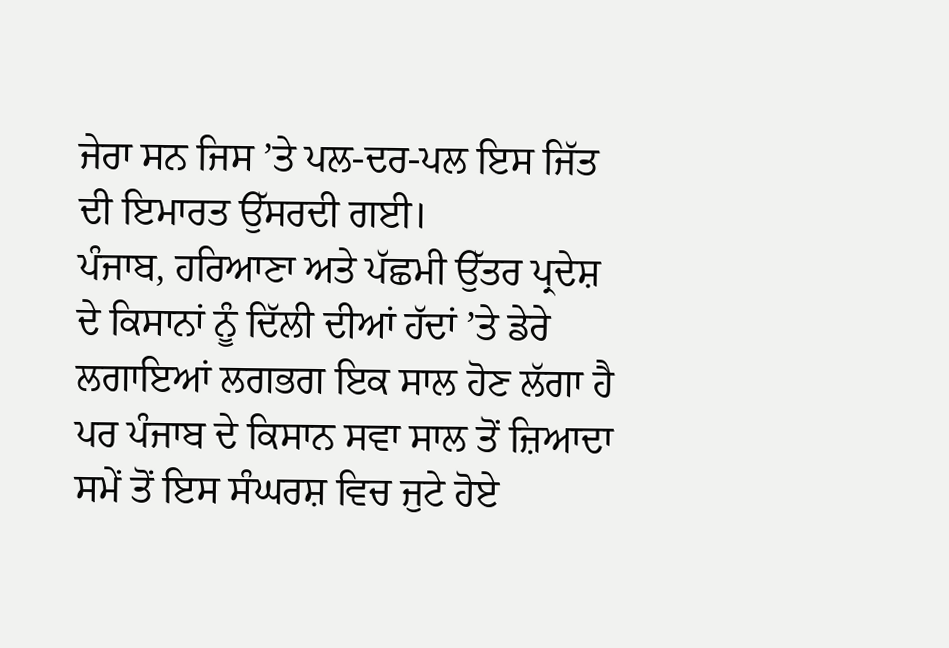ਜੇਰਾ ਸਨ ਜਿਸ ’ਤੇ ਪਲ-ਦਰ-ਪਲ ਇਸ ਜਿੱਤ ਦੀ ਇਮਾਰਤ ਉੱਸਰਦੀ ਗਈ।
ਪੰਜਾਬ, ਹਰਿਆਣਾ ਅਤੇ ਪੱਛਮੀ ਉੱਤਰ ਪ੍ਰਦੇਸ਼ ਦੇ ਕਿਸਾਨਾਂ ਨੂੰ ਦਿੱਲੀ ਦੀਆਂ ਹੱਦਾਂ ’ਤੇ ਡੇਰੇ ਲਗਾਇਆਂ ਲਗਭਗ ਇਕ ਸਾਲ ਹੋਣ ਲੱਗਾ ਹੈ ਪਰ ਪੰਜਾਬ ਦੇ ਕਿਸਾਨ ਸਵਾ ਸਾਲ ਤੋਂ ਜ਼ਿਆਦਾ ਸਮੇਂ ਤੋਂ ਇਸ ਸੰਘਰਸ਼ ਵਿਚ ਜੁਟੇ ਹੋਏ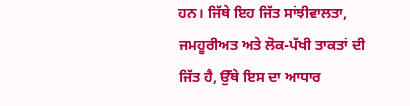ਹਨ। ਜਿੱਥੇ ਇਹ ਜਿੱਤ ਸਾਂਝੀਵਾਲਤਾ, ਜਮਹੂਰੀਅਤ ਅਤੇ ਲੋਕ-ਪੱਖੀ ਤਾਕਤਾਂ ਦੀ ਜਿੱਤ ਹੈ, ਉੱਥੇ ਇਸ ਦਾ ਆਧਾਰ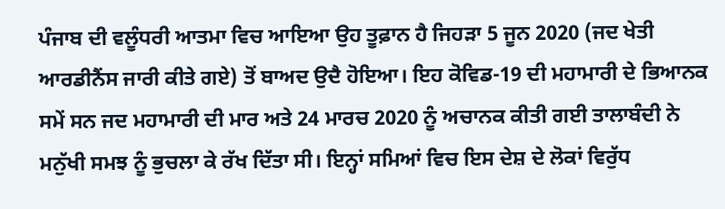ਪੰਜਾਬ ਦੀ ਵਲੂੰਧਰੀ ਆਤਮਾ ਵਿਚ ਆਇਆ ਉਹ ਤੂਫ਼ਾਨ ਹੈ ਜਿਹੜਾ 5 ਜੂਨ 2020 (ਜਦ ਖੇਤੀ ਆਰਡੀਨੈਂਸ ਜਾਰੀ ਕੀਤੇ ਗਏ) ਤੋਂ ਬਾਅਦ ਉਦੈ ਹੋਇਆ। ਇਹ ਕੋਵਿਡ-19 ਦੀ ਮਹਾਮਾਰੀ ਦੇ ਭਿਆਨਕ ਸਮੇਂ ਸਨ ਜਦ ਮਹਾਮਾਰੀ ਦੀ ਮਾਰ ਅਤੇ 24 ਮਾਰਚ 2020 ਨੂੰ ਅਚਾਨਕ ਕੀਤੀ ਗਈ ਤਾਲਾਬੰਦੀ ਨੇ ਮਨੁੱਖੀ ਸਮਝ ਨੂੰ ਭੁਚਲਾ ਕੇ ਰੱਖ ਦਿੱਤਾ ਸੀ। ਇਨ੍ਹਾਂ ਸਮਿਆਂ ਵਿਚ ਇਸ ਦੇਸ਼ ਦੇ ਲੋਕਾਂ ਵਿਰੁੱਧ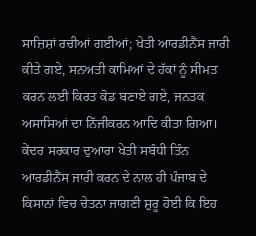ਸਾਜ਼ਿਸ਼ਾਂ ਰਚੀਆਂ ਗਈਆਂ; ਖੇਤੀ ਆਰਡੀਨੈਂਸ ਜਾਰੀ ਕੀਤੇ ਗਏ, ਸਨਅਤੀ ਕਾਮਿਆਂ ਦੇ ਹੱਕਾਂ ਨੂੰ ਸੀਮਤ ਕਰਨ ਲਈ ਕਿਰਤ ਕੋਡ ਬਣਾਏ ਗਏ, ਜਨਤਕ ਅਸਾਸਿਆਂ ਦਾ ਨਿੱਜੀਕਰਨ ਆਦਿ ਕੀਤਾ ਗਿਆ।
ਕੇਂਦਰ ਸਰਕਾਰ ਦੁਆਰਾ ਖੇਤੀ ਸਬੰਧੀ ਤਿੰਨ ਆਰਡੀਨੈਂਸ ਜਾਰੀ ਕਰਨ ਦੇ ਨਾਲ ਹੀ ਪੰਜਾਬ ਦੇ ਕਿਸਾਨਾਂ ਵਿਚ ਚੇਤਨਾ ਜਾਗਣੀ ਸ਼ੁਰੂ ਹੋਈ ਕਿ ਇਹ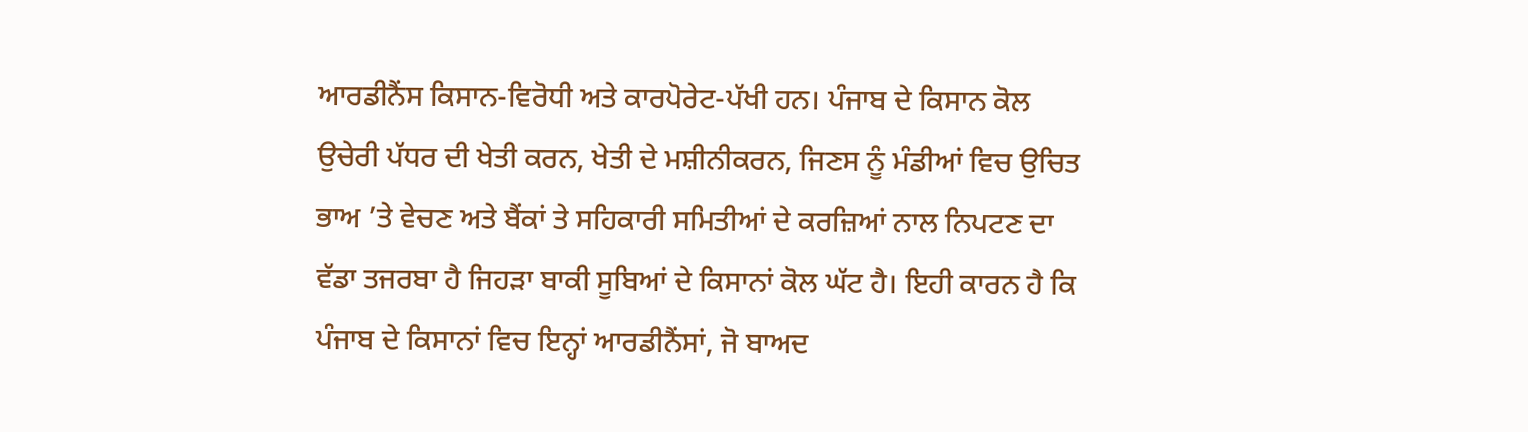ਆਰਡੀਨੈਂਸ ਕਿਸਾਨ-ਵਿਰੋਧੀ ਅਤੇ ਕਾਰਪੋਰੇਟ-ਪੱਖੀ ਹਨ। ਪੰਜਾਬ ਦੇ ਕਿਸਾਨ ਕੋਲ ਉਚੇਰੀ ਪੱਧਰ ਦੀ ਖੇਤੀ ਕਰਨ, ਖੇਤੀ ਦੇ ਮਸ਼ੀਨੀਕਰਨ, ਜਿਣਸ ਨੂੰ ਮੰਡੀਆਂ ਵਿਚ ਉਚਿਤ ਭਾਅ ’ਤੇ ਵੇਚਣ ਅਤੇ ਬੈਂਕਾਂ ਤੇ ਸਹਿਕਾਰੀ ਸਮਿਤੀਆਂ ਦੇ ਕਰਜ਼ਿਆਂ ਨਾਲ ਨਿਪਟਣ ਦਾ ਵੱਡਾ ਤਜਰਬਾ ਹੈ ਜਿਹੜਾ ਬਾਕੀ ਸੂਬਿਆਂ ਦੇ ਕਿਸਾਨਾਂ ਕੋਲ ਘੱਟ ਹੈ। ਇਹੀ ਕਾਰਨ ਹੈ ਕਿ ਪੰਜਾਬ ਦੇ ਕਿਸਾਨਾਂ ਵਿਚ ਇਨ੍ਹਾਂ ਆਰਡੀਨੈਂਸਾਂ, ਜੋ ਬਾਅਦ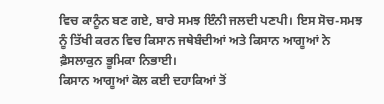ਵਿਚ ਕਾਨੂੰਨ ਬਣ ਗਏ, ਬਾਰੇ ਸਮਝ ਇੰਨੀ ਜਲਦੀ ਪਣਪੀ। ਇਸ ਸੋਚ-ਸਮਝ ਨੂੰ ਤਿੱਖੀ ਕਰਨ ਵਿਚ ਕਿਸਾਨ ਜਥੇਬੰਦੀਆਂ ਅਤੇ ਕਿਸਾਨ ਆਗੂਆਂ ਨੇ ਫ਼ੈਸਲਾਕੁਨ ਭੂਮਿਕਾ ਨਿਭਾਈ।
ਕਿਸਾਨ ਆਗੂਆਂ ਕੋਲ ਕਈ ਦਹਾਕਿਆਂ ਤੋਂ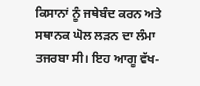ਕਿਸਾਨਾਂ ਨੂੰ ਜਥੇਬੰਦ ਕਰਨ ਅਤੇ ਸਥਾਨਕ ਘੋਲ ਲੜਨ ਦਾ ਲੰਮਾ ਤਜਰਬਾ ਸੀ। ਇਹ ਆਗੂ ਵੱਖ-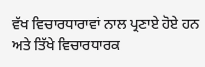ਵੱਖ ਵਿਚਾਰਧਾਰਾਵਾਂ ਨਾਲ ਪ੍ਰਣਾਏ ਹੋਏ ਹਨ ਅਤੇ ਤਿੱਖੇ ਵਿਚਾਰਧਾਰਕ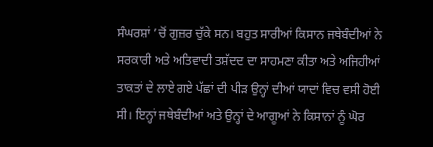ਸੰਘਰਸ਼ਾਂ ’ਚੋਂ ਗੁਜ਼ਰ ਚੁੱਕੇ ਸਨ। ਬਹੁਤ ਸਾਰੀਆਂ ਕਿਸਾਨ ਜਥੇਬੰਦੀਆਂ ਨੇ ਸਰਕਾਰੀ ਅਤੇ ਅਤਿਵਾਦੀ ਤਸ਼ੱਦਦ ਦਾ ਸਾਹਮਣਾ ਕੀਤਾ ਅਤੇ ਅਜਿਹੀਆਂ ਤਾਕਤਾਂ ਦੇ ਲਾਏ ਗਏ ਪੱਛਾਂ ਦੀ ਪੀੜ ਉਨ੍ਹਾਂ ਦੀਆਂ ਯਾਦਾਂ ਵਿਚ ਵਸੀ ਹੋਈ ਸੀ। ਇਨ੍ਹਾਂ ਜਥੇਬੰਦੀਆਂ ਅਤੇ ਉਨ੍ਹਾਂ ਦੇ ਆਗੂਆਂ ਨੇ ਕਿਸਾਨਾਂ ਨੂੰ ਘੋਰ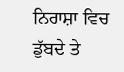ਨਿਰਾਸ਼ਾ ਵਿਚ ਡੁੱਬਦੇ ਤੇ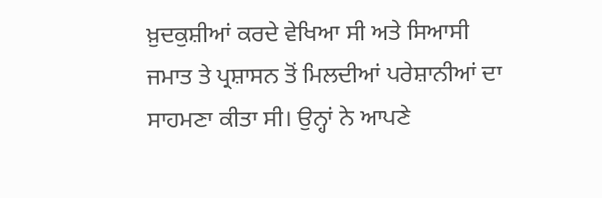ਖ਼ੁਦਕੁਸ਼ੀਆਂ ਕਰਦੇ ਵੇਖਿਆ ਸੀ ਅਤੇ ਸਿਆਸੀ ਜਮਾਤ ਤੇ ਪ੍ਰਸ਼ਾਸਨ ਤੋਂ ਮਿਲਦੀਆਂ ਪਰੇਸ਼ਾਨੀਆਂ ਦਾ ਸਾਹਮਣਾ ਕੀਤਾ ਸੀ। ਉਨ੍ਹਾਂ ਨੇ ਆਪਣੇ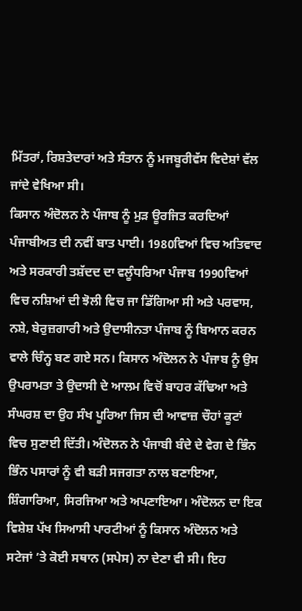ਮਿੱਤਰਾਂ, ਰਿਸ਼ਤੇਦਾਰਾਂ ਅਤੇ ਸੰਤਾਨ ਨੂੰ ਮਜਬੂਰੀਵੱਸ ਵਿਦੇਸ਼ਾਂ ਵੱਲ ਜਾਂਦੇ ਵੇਖਿਆ ਸੀ।
ਕਿਸਾਨ ਅੰਦੋਲਨ ਨੇ ਪੰਜਾਬ ਨੂੰ ਮੁੜ ਊਰਜਿਤ ਕਰਦਿਆਂ ਪੰਜਾਬੀਅਤ ਦੀ ਨਵੀਂ ਬਾਤ ਪਾਈ। 1980ਵਿਆਂ ਵਿਚ ਅਤਿਵਾਦ ਅਤੇ ਸਰਕਾਰੀ ਤਸ਼ੱਦਦ ਦਾ ਵਲੂੰਧਰਿਆ ਪੰਜਾਬ 1990ਵਿਆਂ ਵਿਚ ਨਸ਼ਿਆਂ ਦੀ ਝੋਲੀ ਵਿਚ ਜਾ ਡਿੱਗਿਆ ਸੀ ਅਤੇ ਪਰਵਾਸ, ਨਸ਼ੇ, ਬੇਰੁਜ਼ਗਾਰੀ ਅਤੇ ਉਦਾਸੀਨਤਾ ਪੰਜਾਬ ਨੂੰ ਬਿਆਨ ਕਰਨ ਵਾਲੇ ਚਿੰਨ੍ਹ ਬਣ ਗਏ ਸਨ। ਕਿਸਾਨ ਅੰਦੋਲਨ ਨੇ ਪੰਜਾਬ ਨੂੰ ਉਸ ਉਪਰਾਮਤਾ ਤੇ ਉਦਾਸੀ ਦੇ ਆਲਮ ਵਿਚੋਂ ਬਾਹਰ ਕੱਢਿਆ ਅਤੇ ਸੰਘਰਸ਼ ਦਾ ਉਹ ਸੰਖ ਪੂਰਿਆ ਜਿਸ ਦੀ ਆਵਾਜ਼ ਚੌਹਾਂ ਕੂਟਾਂ ਵਿਚ ਸੁਣਾਈ ਦਿੱਤੀ। ਅੰਦੋਲਨ ਨੇ ਪੰਜਾਬੀ ਬੰਦੇ ਦੇ ਵੇਗ ਦੇ ਭਿੰਨ ਭਿੰਨ ਪਸਾਰਾਂ ਨੂੰ ਵੀ ਬੜੀ ਸਜਗਤਾ ਨਾਲ ਬਣਾਇਆ, ਸ਼ਿੰਗਾਰਿਆ, ਸਿਰਜਿਆ ਅਤੇ ਅਪਣਾਇਆ। ਅੰਦੋਲਨ ਦਾ ਇਕ ਵਿਸ਼ੇਸ਼ ਪੱਖ ਸਿਆਸੀ ਪਾਰਟੀਆਂ ਨੂੰ ਕਿਸਾਨ ਅੰਦੋਲਨ ਅਤੇ ਸਟੇਜਾਂ ’ਤੇ ਕੋਈ ਸਥਾਨ (ਸਪੇਸ) ਨਾ ਦੇਣਾ ਵੀ ਸੀ। ਇਹ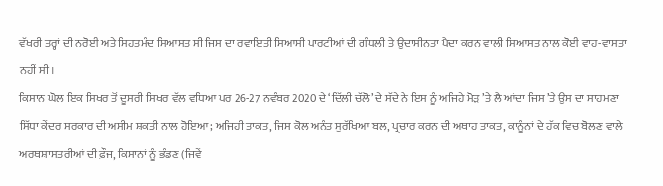ਵੱਖਰੀ ਤਰ੍ਹਾਂ ਦੀ ਨਰੋਈ ਅਤੇ ਸਿਹਤਮੰਦ ਸਿਆਸਤ ਸੀ ਜਿਸ ਦਾ ਰਵਾਇਤੀ ਸਿਆਸੀ ਪਾਰਟੀਆਂ ਦੀ ਗੰਧਲੀ ਤੇ ਉਦਾਸੀਨਤਾ ਪੈਦਾ ਕਰਨ ਵਾਲੀ ਸਿਆਸਤ ਨਾਲ ਕੋਈ ਵਾਹ-ਵਾਸਤਾ ਨਹੀਂ ਸੀ।
ਕਿਸਾਨ ਘੋਲ ਇਕ ਸਿਖਰ ਤੋਂ ਦੂਸਰੀ ਸਿਖਰ ਵੱਲ ਵਧਿਆ ਪਰ 26-27 ਨਵੰਬਰ 2020 ਦੇ ‘ਦਿੱਲੀ ਚੱਲੋ’ ਦੇ ਸੱਦੇ ਨੇ ਇਸ ਨੂੰ ਅਜਿਹੇ ਮੋੜ ’ਤੇ ਲੈ ਆਂਦਾ ਜਿਸ ’ਤੇ ਉਸ ਦਾ ਸਾਹਮਣਾ ਸਿੱਧਾ ਕੇਂਦਰ ਸਰਕਾਰ ਦੀ ਅਸੀਮ ਸ਼ਕਤੀ ਨਾਲ ਹੋਇਆ; ਅਜਿਹੀ ਤਾਕਤ, ਜਿਸ ਕੋਲ ਅਨੰਤ ਸੁਰੱਖਿਆ ਬਲ, ਪ੍ਰਚਾਰ ਕਰਨ ਦੀ ਅਥਾਹ ਤਾਕਤ, ਕਾਨੂੰਨਾਂ ਦੇ ਹੱਕ ਵਿਚ ਬੋਲਣ ਵਾਲੇ ਅਰਥਸ਼ਾਸਤਰੀਆਂ ਦੀ ਫ਼ੌਜ, ਕਿਸਾਨਾਂ ਨੂੰ ਭੰਡਣ (ਜਿਵੇਂ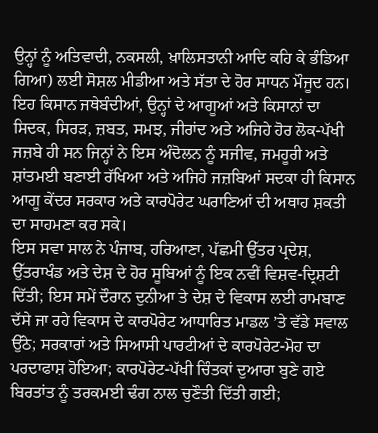ਉਨ੍ਹਾਂ ਨੂੰ ਅਤਿਵਾਦੀ, ਨਕਸਲੀ, ਖ਼ਾਲਿਸਤਾਨੀ ਆਦਿ ਕਹਿ ਕੇ ਭੰਡਿਆ ਗਿਆ) ਲਈ ਸੋਸ਼ਲ ਮੀਡੀਆ ਅਤੇ ਸੱਤਾ ਦੇ ਹੋਰ ਸਾਧਨ ਮੌਜੂਦ ਹਨ। ਇਹ ਕਿਸਾਨ ਜਥੇਬੰਦੀਆਂ, ਉਨ੍ਹਾਂ ਦੇ ਆਗੂਆਂ ਅਤੇ ਕਿਸਾਨਾਂ ਦਾ ਸਿਦਕ, ਸਿਰੜ, ਜ਼ਬਤ, ਸਮਝ, ਜੀਰਾਂਦ ਅਤੇ ਅਜਿਹੇ ਹੋਰ ਲੋਕ-ਪੱਖੀ ਜਜ਼ਬੇ ਹੀ ਸਨ ਜਿਨ੍ਹਾਂ ਨੇ ਇਸ ਅੰਦੋਲਨ ਨੂੰ ਸਜੀਵ, ਜਮਹੂਰੀ ਅਤੇ ਸ਼ਾਂਤਮਈ ਬਣਾਈ ਰੱਖਿਆ ਅਤੇ ਅਜਿਹੇ ਜਜ਼ਬਿਆਂ ਸਦਕਾ ਹੀ ਕਿਸਾਨ ਆਗੂ ਕੇਂਦਰ ਸਰਕਾਰ ਅਤੇ ਕਾਰਪੋਰੇਟ ਘਰਾਣਿਆਂ ਦੀ ਅਥਾਹ ਸ਼ਕਤੀ ਦਾ ਸਾਹਮਣਾ ਕਰ ਸਕੇ।
ਇਸ ਸਵਾ ਸਾਲ ਨੇ ਪੰਜਾਬ, ਹਰਿਆਣਾ, ਪੱਛਮੀ ਉੱਤਰ ਪ੍ਰਦੇਸ਼, ਉੱਤਰਾਖੰਡ ਅਤੇ ਦੇਸ਼ ਦੇ ਹੋਰ ਸੂਬਿਆਂ ਨੂੰ ਇਕ ਨਵੀਂ ਵਿਸ਼ਵ-ਦ੍ਰਿਸ਼ਟੀ ਦਿੱਤੀ; ਇਸ ਸਮੇਂ ਦੌਰਾਨ ਦੁਨੀਆ ਤੇ ਦੇਸ਼ ਦੇ ਵਿਕਾਸ ਲਈ ਰਾਮਬਾਣ ਦੱਸੇ ਜਾ ਰਹੇ ਵਿਕਾਸ ਦੇ ਕਾਰਪੋਰੇਟ ਆਧਾਰਿਤ ਮਾਡਲ ’ਤੇ ਵੱਡੇ ਸਵਾਲ ਉੱਠੇ; ਸਰਕਾਰਾਂ ਅਤੇ ਸਿਆਸੀ ਪਾਰਟੀਆਂ ਦੇ ਕਾਰਪੋਰੇਟ-ਮੋਹ ਦਾ ਪਰਦਾਫਾਸ਼ ਹੋਇਆ; ਕਾਰਪੋਰੇਟ-ਪੱਖੀ ਚਿੰਤਕਾਂ ਦੁਆਰਾ ਬੁਣੇ ਗਏ ਬਿਰਤਾਂਤ ਨੂੰ ਤਰਕਮਈ ਢੰਗ ਨਾਲ ਚੁਣੌਤੀ ਦਿੱਤੀ ਗਈ;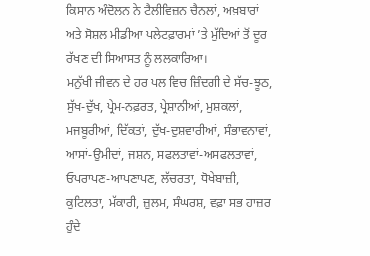ਕਿਸਾਨ ਅੰਦੋਲਨ ਨੇ ਟੈਲੀਵਿਜ਼ਨ ਚੈਨਲਾਂ, ਅਖ਼ਬਾਰਾਂ ਅਤੇ ਸੋਸ਼ਲ ਮੀਡੀਆ ਪਲੇਟਫ਼ਾਰਮਾਂ ’ਤੇ ਮੁੱਦਿਆਂ ਤੋਂ ਦੂਰ ਰੱਖਣ ਦੀ ਸਿਆਸਤ ਨੂੰ ਲਲਕਾਰਿਆ।
ਮਨੁੱਖੀ ਜੀਵਨ ਦੇ ਹਰ ਪਲ ਵਿਚ ਜ਼ਿੰਦਗੀ ਦੇ ਸੱਚ-ਝੂਠ, ਸੁੱਖ-ਦੁੱਖ, ਪ੍ਰੇਮ-ਨਫ਼ਰਤ, ਪ੍ਰੇਸ਼ਾਨੀਆਂ, ਮੁਸ਼ਕਲਾਂ, ਮਜਬੂਰੀਆਂ, ਦਿੱਕਤਾਂ, ਦੁੱਖ-ਦੁਸ਼ਵਾਰੀਆਂ, ਸੰਭਾਵਨਾਵਾਂ, ਆਸਾਂ-ਉਮੀਦਾਂ, ਜਸ਼ਨ, ਸਫਲਤਾਵਾਂ-ਅਸਫਲਤਾਵਾਂ, ਓਪਰਾਪਣ-ਆਪਣਾਪਣ, ਲੱਚਰਤਾ, ਧੋਖੇਬਾਜ਼ੀ, ਕੁਟਿਲਤਾ, ਮੱਕਾਰੀ, ਜ਼ੁਲਮ, ਸੰਘਰਸ਼, ਵਫ਼ਾ ਸਭ ਹਾਜ਼ਰ ਹੁੰਦੇ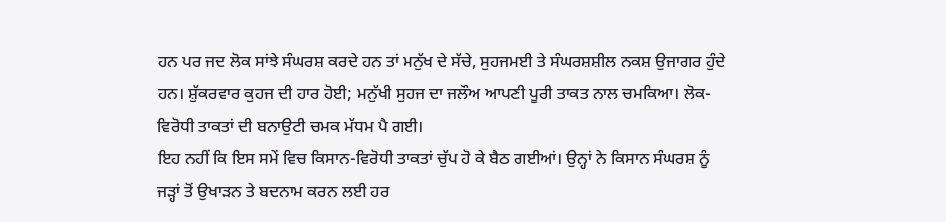ਹਨ ਪਰ ਜਦ ਲੋਕ ਸਾਂਝੇ ਸੰਘਰਸ਼ ਕਰਦੇ ਹਨ ਤਾਂ ਮਨੁੱਖ ਦੇ ਸੱਚੇ, ਸੁਹਜਮਈ ਤੇ ਸੰਘਰਸ਼ਸ਼ੀਲ ਨਕਸ਼ ਉਜਾਗਰ ਹੁੰਦੇ ਹਨ। ਸ਼ੁੱਕਰਵਾਰ ਕੁਹਜ ਦੀ ਹਾਰ ਹੋਈ; ਮਨੁੱਖੀ ਸੁਹਜ ਦਾ ਜਲੌਅ ਆਪਣੀ ਪੂਰੀ ਤਾਕਤ ਨਾਲ ਚਮਕਿਆ। ਲੋਕ-ਵਿਰੋਧੀ ਤਾਕਤਾਂ ਦੀ ਬਨਾਉਟੀ ਚਮਕ ਮੱਧਮ ਪੈ ਗਈ।
ਇਹ ਨਹੀਂ ਕਿ ਇਸ ਸਮੇਂ ਵਿਚ ਕਿਸਾਨ-ਵਿਰੋਧੀ ਤਾਕਤਾਂ ਚੁੱਪ ਹੋ ਕੇ ਬੈਠ ਗਈਆਂ। ਉਨ੍ਹਾਂ ਨੇ ਕਿਸਾਨ ਸੰਘਰਸ਼ ਨੂੰ ਜੜ੍ਹਾਂ ਤੋਂ ਉਖਾੜਨ ਤੇ ਬਦਨਾਮ ਕਰਨ ਲਈ ਹਰ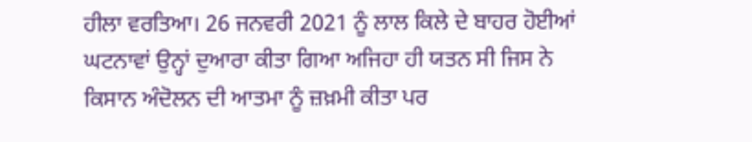ਹੀਲਾ ਵਰਤਿਆ। 26 ਜਨਵਰੀ 2021 ਨੂੰ ਲਾਲ ਕਿਲੇ ਦੇ ਬਾਹਰ ਹੋਈਆਂ ਘਟਨਾਵਾਂ ਉਨ੍ਹਾਂ ਦੁਆਰਾ ਕੀਤਾ ਗਿਆ ਅਜਿਹਾ ਹੀ ਯਤਨ ਸੀ ਜਿਸ ਨੇ ਕਿਸਾਨ ਅੰਦੋਲਨ ਦੀ ਆਤਮਾ ਨੂੰ ਜ਼ਖ਼ਮੀ ਕੀਤਾ ਪਰ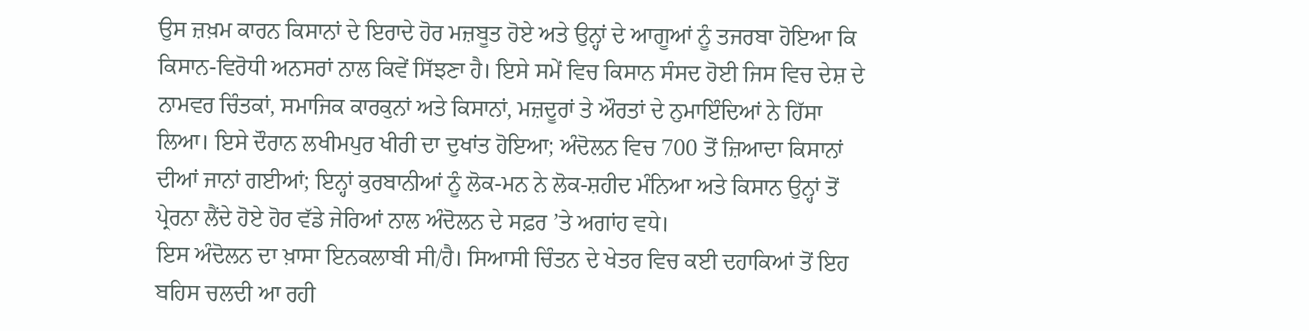ਉਸ ਜ਼ਖ਼ਮ ਕਾਰਨ ਕਿਸਾਨਾਂ ਦੇ ਇਰਾਦੇ ਹੋਰ ਮਜ਼ਬੂਤ ਹੋਏ ਅਤੇ ਉਨ੍ਹਾਂ ਦੇ ਆਗੂਆਂ ਨੂੰ ਤਜਰਬਾ ਹੋਇਆ ਕਿ ਕਿਸਾਨ-ਵਿਰੋਧੀ ਅਨਸਰਾਂ ਨਾਲ ਕਿਵੇਂ ਸਿੱਝਣਾ ਹੈ। ਇਸੇ ਸਮੇਂ ਵਿਚ ਕਿਸਾਨ ਸੰਸਦ ਹੋਈ ਜਿਸ ਵਿਚ ਦੇਸ਼ ਦੇ ਨਾਮਵਰ ਚਿੰਤਕਾਂ, ਸਮਾਜਿਕ ਕਾਰਕੁਨਾਂ ਅਤੇ ਕਿਸਾਨਾਂ, ਮਜ਼ਦੂਰਾਂ ਤੇ ਔਰਤਾਂ ਦੇ ਨੁਮਾਇੰਦਿਆਂ ਨੇ ਹਿੱਸਾ ਲਿਆ। ਇਸੇ ਦੌਰਾਨ ਲਖੀਮਪੁਰ ਖੀਰੀ ਦਾ ਦੁਖਾਂਤ ਹੋਇਆ; ਅੰਦੋਲਨ ਵਿਚ 700 ਤੋਂ ਜ਼ਿਆਦਾ ਕਿਸਾਨਾਂ ਦੀਆਂ ਜਾਨਾਂ ਗਈਆਂ; ਇਨ੍ਹਾਂ ਕੁਰਬਾਨੀਆਂ ਨੂੰ ਲੋਕ-ਮਨ ਨੇ ਲੋਕ-ਸ਼ਹੀਦ ਮੰਨਿਆ ਅਤੇ ਕਿਸਾਨ ਉਨ੍ਹਾਂ ਤੋਂ ਪ੍ਰੇਰਨਾ ਲੈਂਦੇ ਹੋਏ ਹੋਰ ਵੱਡੇ ਜੇਰਿਆਂ ਨਾਲ ਅੰਦੋਲਨ ਦੇ ਸਫ਼ਰ ’ਤੇ ਅਗਾਂਹ ਵਧੇ।
ਇਸ ਅੰਦੋਲਨ ਦਾ ਖ਼ਾਸਾ ਇਨਕਲਾਬੀ ਸੀ/ਹੈ। ਸਿਆਸੀ ਚਿੰਤਨ ਦੇ ਖੇਤਰ ਵਿਚ ਕਈ ਦਹਾਕਿਆਂ ਤੋਂ ਇਹ ਬਹਿਸ ਚਲਦੀ ਆ ਰਹੀ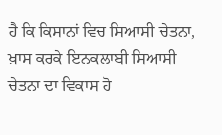ਹੈ ਕਿ ਕਿਸਾਨਾਂ ਵਿਚ ਸਿਆਸੀ ਚੇਤਨਾ, ਖ਼ਾਸ ਕਰਕੇ ਇਨਕਲਾਬੀ ਸਿਆਸੀ ਚੇਤਨਾ ਦਾ ਵਿਕਾਸ ਹੋ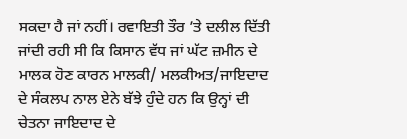ਸਕਦਾ ਹੈ ਜਾਂ ਨਹੀਂ। ਰਵਾਇਤੀ ਤੌਰ ’ਤੇ ਦਲੀਲ ਦਿੱਤੀ ਜਾਂਦੀ ਰਹੀ ਸੀ ਕਿ ਕਿਸਾਨ ਵੱਧ ਜਾਂ ਘੱਟ ਜ਼ਮੀਨ ਦੇ ਮਾਲਕ ਹੋਣ ਕਾਰਨ ਮਾਲਕੀ/ ਮਲਕੀਅਤ/ਜਾਇਦਾਦ ਦੇ ਸੰਕਲਪ ਨਾਲ ਏਨੇ ਬੱਝੇ ਹੁੰਦੇ ਹਨ ਕਿ ਉਨ੍ਹਾਂ ਦੀ ਚੇਤਨਾ ਜਾਇਦਾਦ ਦੇ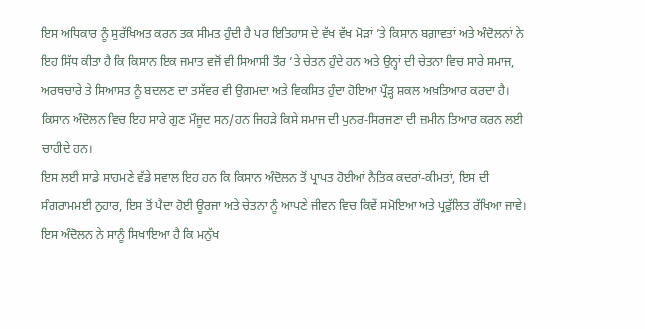ਇਸ ਅਧਿਕਾਰ ਨੂੰ ਸੁਰੱਖਿਅਤ ਕਰਨ ਤਕ ਸੀਮਤ ਹੁੰਦੀ ਹੈ ਪਰ ਇਤਿਹਾਸ ਦੇ ਵੱਖ ਵੱਖ ਮੋੜਾਂ ’ਤੇ ਕਿਸਾਨ ਬਗ਼ਾਵਤਾਂ ਅਤੇ ਅੰਦੋਲਨਾਂ ਨੇ ਇਹ ਸਿੱਧ ਕੀਤਾ ਹੈ ਕਿ ਕਿਸਾਨ ਇਕ ਜਮਾਤ ਵਜੋਂ ਵੀ ਸਿਆਸੀ ਤੌਰ ’ਤੇ ਚੇਤਨ ਹੁੰਦੇ ਹਨ ਅਤੇ ਉਨ੍ਹਾਂ ਦੀ ਚੇਤਨਾ ਵਿਚ ਸਾਰੇ ਸਮਾਜ, ਅਰਥਚਾਰੇ ਤੇ ਸਿਆਸਤ ਨੂੰ ਬਦਲਣ ਦਾ ਤਸੱਵਰ ਵੀ ਉਗਮਦਾ ਅਤੇ ਵਿਕਸਿਤ ਹੁੰਦਾ ਹੋਇਆ ਪ੍ਰੌੜ੍ਹ ਸ਼ਕਲ ਅਖ਼ਤਿਆਰ ਕਰਦਾ ਹੈ। ਕਿਸਾਨ ਅੰਦੋਲਨ ਵਿਚ ਇਹ ਸਾਰੇ ਗੁਣ ਮੌਜੂਦ ਸਨ/ਹਨ ਜਿਹੜੇ ਕਿਸੇ ਸਮਾਜ ਦੀ ਪੁਨਰ-ਸਿਰਜਣਾ ਦੀ ਜ਼ਮੀਨ ਤਿਆਰ ਕਰਨ ਲਈ ਚਾਹੀਦੇ ਹਨ।
ਇਸ ਲਈ ਸਾਡੇ ਸਾਹਮਣੇ ਵੱਡੇ ਸਵਾਲ ਇਹ ਹਨ ਕਿ ਕਿਸਾਨ ਅੰਦੋਲਨ ਤੋਂ ਪ੍ਰਾਪਤ ਹੋਈਆਂ ਨੈਤਿਕ ਕਦਰਾਂ-ਕੀਮਤਾਂ, ਇਸ ਦੀ ਸੰਗਰਾਮਮਈ ਨੁਹਾਰ, ਇਸ ਤੋਂ ਪੈਦਾ ਹੋਈ ਊਰਜਾ ਅਤੇ ਚੇਤਨਾ ਨੂੰ ਆਪਣੇ ਜੀਵਨ ਵਿਚ ਕਿਵੇਂ ਸਮੋਇਆ ਅਤੇ ਪ੍ਰਫੁੱਲਿਤ ਰੱਖਿਆ ਜਾਵੇ। ਇਸ ਅੰਦੋਲਨ ਨੇ ਸਾਨੂੰ ਸਿਖਾਇਆ ਹੈ ਕਿ ਮਨੁੱਖ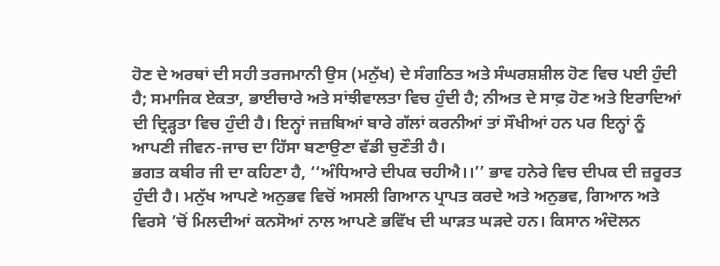ਹੋਣ ਦੇ ਅਰਥਾਂ ਦੀ ਸਹੀ ਤਰਜਮਾਨੀ ਉਸ (ਮਨੁੱਖ) ਦੇ ਸੰਗਠਿਤ ਅਤੇ ਸੰਘਰਸ਼ਸ਼ੀਲ ਹੋਣ ਵਿਚ ਪਈ ਹੁੰਦੀ ਹੈ; ਸਮਾਜਿਕ ਏਕਤਾ, ਭਾਈਚਾਰੇ ਅਤੇ ਸਾਂਝੀਵਾਲਤਾ ਵਿਚ ਹੁੰਦੀ ਹੈ; ਨੀਅਤ ਦੇ ਸਾਫ਼ ਹੋਣ ਅਤੇ ਇਰਾਦਿਆਂ ਦੀ ਦ੍ਰਿੜ੍ਹਤਾ ਵਿਚ ਹੁੰਦੀ ਹੈ। ਇਨ੍ਹਾਂ ਜਜ਼ਬਿਆਂ ਬਾਰੇ ਗੱਲਾਂ ਕਰਨੀਆਂ ਤਾਂ ਸੌਖੀਆਂ ਹਨ ਪਰ ਇਨ੍ਹਾਂ ਨੂੰ ਆਪਣੀ ਜੀਵਨ-ਜਾਚ ਦਾ ਹਿੱਸਾ ਬਣਾਉਣਾ ਵੱਡੀ ਚੁਣੌਤੀ ਹੈ।
ਭਗਤ ਕਬੀਰ ਜੀ ਦਾ ਕਹਿਣਾ ਹੈ, ‘‘ਅੰਧਿਆਰੇ ਦੀਪਕ ਚਹੀਐ।।’’ ਭਾਵ ਹਨੇਰੇ ਵਿਚ ਦੀਪਕ ਦੀ ਜ਼ਰੂਰਤ ਹੁੰਦੀ ਹੈ। ਮਨੁੱਖ ਆਪਣੇ ਅਨੁਭਵ ਵਿਚੋਂ ਅਸਲੀ ਗਿਆਨ ਪ੍ਰਾਪਤ ਕਰਦੇ ਅਤੇ ਅਨੁਭਵ, ਗਿਆਨ ਅਤੇ ਵਿਰਸੇ ’ਚੋਂ ਮਿਲਦੀਆਂ ਕਨਸੋਆਂ ਨਾਲ ਆਪਣੇ ਭਵਿੱਖ ਦੀ ਘਾੜਤ ਘੜਦੇ ਹਨ। ਕਿਸਾਨ ਅੰਦੋਲਨ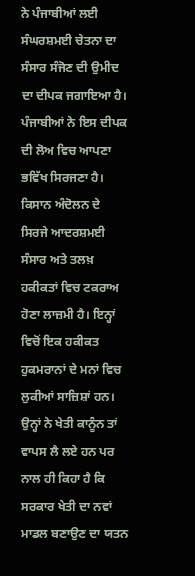ਨੇ ਪੰਜਾਬੀਆਂ ਲਈ ਸੰਘਰਸ਼ਮਈ ਚੇਤਨਾ ਦਾ ਸੰਸਾਰ ਸੰਜੋਣ ਦੀ ਉਮੀਦ ਦਾ ਦੀਪਕ ਜਗਾਇਆ ਹੈ। ਪੰਜਾਬੀਆਂ ਨੇ ਇਸ ਦੀਪਕ ਦੀ ਲੋਅ ਵਿਚ ਆਪਣਾ ਭਵਿੱਖ ਸਿਰਜਣਾ ਹੈ।
ਕਿਸਾਨ ਅੰਦੋਲਨ ਦੇ ਸਿਰਜੇ ਆਦਰਸ਼ਮਈ ਸੰਸਾਰ ਅਤੇ ਤਲਖ਼ ਹਕੀਕਤਾਂ ਵਿਚ ਟਕਰਾਅ ਹੋਣਾ ਲਾਜ਼ਮੀ ਹੈ। ਇਨ੍ਹਾਂ ਵਿਚੋਂ ਇਕ ਹਕੀਕਤ ਹੁਕਮਰਾਨਾਂ ਦੇ ਮਨਾਂ ਵਿਚ ਲੁਕੀਆਂ ਸਾਜ਼ਿਸ਼ਾਂ ਹਨ। ਉਨ੍ਹਾਂ ਨੇ ਖੇਤੀ ਕਾਨੂੰਨ ਤਾਂ ਵਾਪਸ ਲੈ ਲਏ ਹਨ ਪਰ ਨਾਲ ਹੀ ਕਿਹਾ ਹੈ ਕਿ ਸਰਕਾਰ ਖੇਤੀ ਦਾ ਨਵਾਂ ਮਾਡਲ ਬਣਾਉਣ ਦਾ ਯਤਨ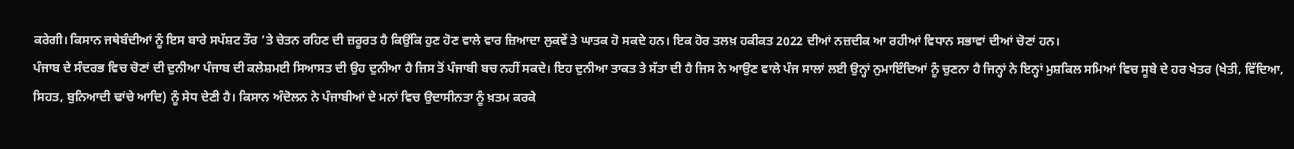ਕਰੇਗੀ। ਕਿਸਾਨ ਜਥੇਬੰਦੀਆਂ ਨੂੰ ਇਸ ਬਾਰੇ ਸਪੱਸ਼ਟ ਤੌਰ ’ਤੇ ਚੇਤਨ ਰਹਿਣ ਦੀ ਜ਼ਰੂਰਤ ਹੈ ਕਿਉਂਕਿ ਹੁਣ ਹੋਣ ਵਾਲੇ ਵਾਰ ਜ਼ਿਆਦਾ ਲੁਕਵੇਂ ਤੇ ਘਾਤਕ ਹੋ ਸਕਦੇ ਹਨ। ਇਕ ਹੋਰ ਤਲਖ਼ ਹਕੀਕਤ 2022 ਦੀਆਂ ਨਜ਼ਦੀਕ ਆ ਰਹੀਆਂ ਵਿਧਾਨ ਸਭਾਵਾਂ ਦੀਆਂ ਚੋਣਾਂ ਹਨ।
ਪੰਜਾਬ ਦੇ ਸੰਦਰਭ ਵਿਚ ਚੋਣਾਂ ਦੀ ਦੁਨੀਆ ਪੰਜਾਬ ਦੀ ਕਲੇਸ਼ਮਈ ਸਿਆਸਤ ਦੀ ਉਹ ਦੁਨੀਆ ਹੈ ਜਿਸ ਤੋਂ ਪੰਜਾਬੀ ਬਚ ਨਹੀਂ ਸਕਦੇ। ਇਹ ਦੁਨੀਆ ਤਾਕਤ ਤੇ ਸੱਤਾ ਦੀ ਹੈ ਜਿਸ ਨੇ ਆਉਣ ਵਾਲੇ ਪੰਜ ਸਾਲਾਂ ਲਈ ਉਨ੍ਹਾਂ ਨੁਮਾਇੰਦਿਆਂ ਨੂੰ ਚੁਣਨਾ ਹੈ ਜਿਨ੍ਹਾਂ ਨੇ ਇਨ੍ਹਾਂ ਮੁਸ਼ਕਿਲ ਸਮਿਆਂ ਵਿਚ ਸੂਬੇ ਦੇ ਹਰ ਖੇਤਰ (ਖੇਤੀ, ਵਿੱਦਿਆ, ਸਿਹਤ, ਬੁਨਿਆਦੀ ਢਾਂਚੇ ਆਦਿ) ਨੂੰ ਸੇਧ ਦੇਣੀ ਹੈ। ਕਿਸਾਨ ਅੰਦੋਲਨ ਨੇ ਪੰਜਾਬੀਆਂ ਦੇ ਮਨਾਂ ਵਿਚ ਉਦਾਸੀਨਤਾ ਨੂੰ ਖ਼ਤਮ ਕਰਕੇ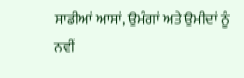ਸਾਡੀਆਂ ਆਸਾਂ, ਉਮੰਗਾਂ ਅਤੇ ਉਮੀਦਾਂ ਨੂੰ ਨਵੀਂ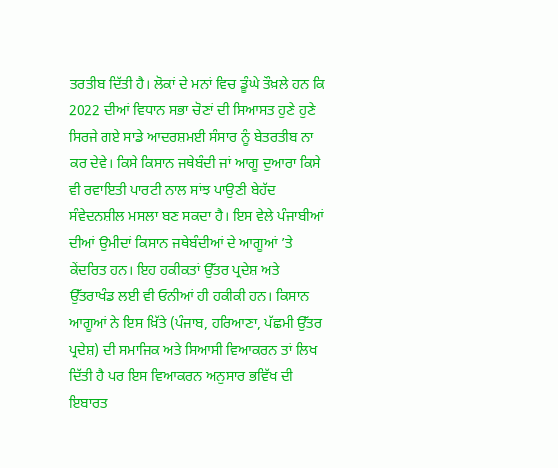ਤਰਤੀਬ ਦਿੱਤੀ ਹੈ। ਲੋਕਾਂ ਦੇ ਮਨਾਂ ਵਿਚ ਡੂੰਘੇ ਤੌਖ਼ਲੇ ਹਨ ਕਿ 2022 ਦੀਆਂ ਵਿਧਾਨ ਸਭਾ ਚੋਣਾਂ ਦੀ ਸਿਆਸਤ ਹੁਣੇ ਹੁਣੇ ਸਿਰਜੇ ਗਏ ਸਾਡੇ ਆਦਰਸ਼ਮਈ ਸੰਸਾਰ ਨੂੰ ਬੇਤਰਤੀਬ ਨਾ ਕਰ ਦੇਵੇ। ਕਿਸੇ ਕਿਸਾਨ ਜਥੇਬੰਦੀ ਜਾਂ ਆਗੂ ਦੁਆਰਾ ਕਿਸੇ ਵੀ ਰਵਾਇਤੀ ਪਾਰਟੀ ਨਾਲ ਸਾਂਝ ਪਾਉਣੀ ਬੇਹੱਦ ਸੰਵੇਦਨਸ਼ੀਲ ਮਸਲਾ ਬਣ ਸਕਦਾ ਹੈ। ਇਸ ਵੇਲੇ ਪੰਜਾਬੀਆਂ ਦੀਆਂ ਉਮੀਦਾਂ ਕਿਸਾਨ ਜਥੇਬੰਦੀਆਂ ਦੇ ਆਗੂਆਂ ’ਤੇ ਕੇਂਦਰਿਤ ਹਨ। ਇਹ ਹਕੀਕਤਾਂ ਉੱਤਰ ਪ੍ਰਦੇਸ਼ ਅਤੇ ਉੱਤਰਾਖੰਡ ਲਈ ਵੀ ਓਨੀਆਂ ਹੀ ਹਕੀਕੀ ਹਨ। ਕਿਸਾਨ ਆਗੂਆਂ ਨੇ ਇਸ ਖ਼ਿੱਤੇ (ਪੰਜਾਬ, ਹਰਿਆਣਾ, ਪੱਛਮੀ ਉੱਤਰ ਪ੍ਰਦੇਸ਼) ਦੀ ਸਮਾਜਿਕ ਅਤੇ ਸਿਆਸੀ ਵਿਆਕਰਨ ਤਾਂ ਲਿਖ ਦਿੱਤੀ ਹੈ ਪਰ ਇਸ ਵਿਆਕਰਨ ਅਨੁਸਾਰ ਭਵਿੱਖ ਦੀ ਇਬਾਰਤ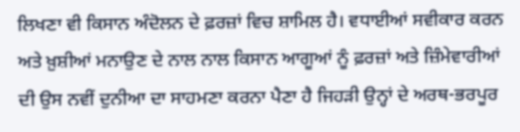ਲਿਖਣਾ ਵੀ ਕਿਸਾਨ ਅੰਦੋਲਨ ਦੇ ਫ਼ਰਜ਼ਾਂ ਵਿਚ ਸ਼ਾਮਿਲ ਹੈ। ਵਧਾਈਆਂ ਸਵੀਕਾਰ ਕਰਨ ਅਤੇ ਖ਼ੁਸ਼ੀਆਂ ਮਨਾਉਣ ਦੇ ਨਾਲ ਨਾਲ ਕਿਸਾਨ ਆਗੂਆਂ ਨੂੰ ਫ਼ਰਜ਼ਾਂ ਅਤੇ ਜ਼ਿੰਮੇਵਾਰੀਆਂ ਦੀ ਉਸ ਨਵੀਂ ਦੁਨੀਆ ਦਾ ਸਾਹਮਣਾ ਕਰਨਾ ਪੈਣਾ ਹੈ ਜਿਹੜੀ ਉਨ੍ਹਾਂ ਦੇ ਅਰਥ-ਭਰਪੂਰ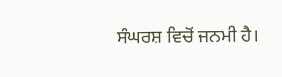ਸੰਘਰਸ਼ ਵਿਚੋਂ ਜਨਮੀ ਹੈ।